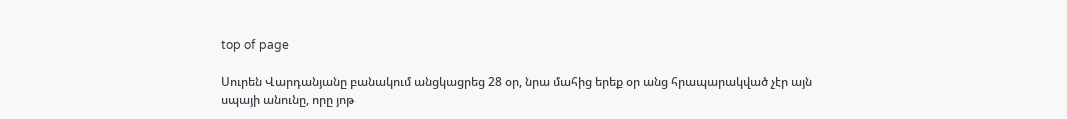top of page

Սուրեն Վարդանյանը բանակում անցկացրեց 28 օր, նրա մահից երեք օր անց հրապարակված չէր այն սպայի անունը, որը յոթ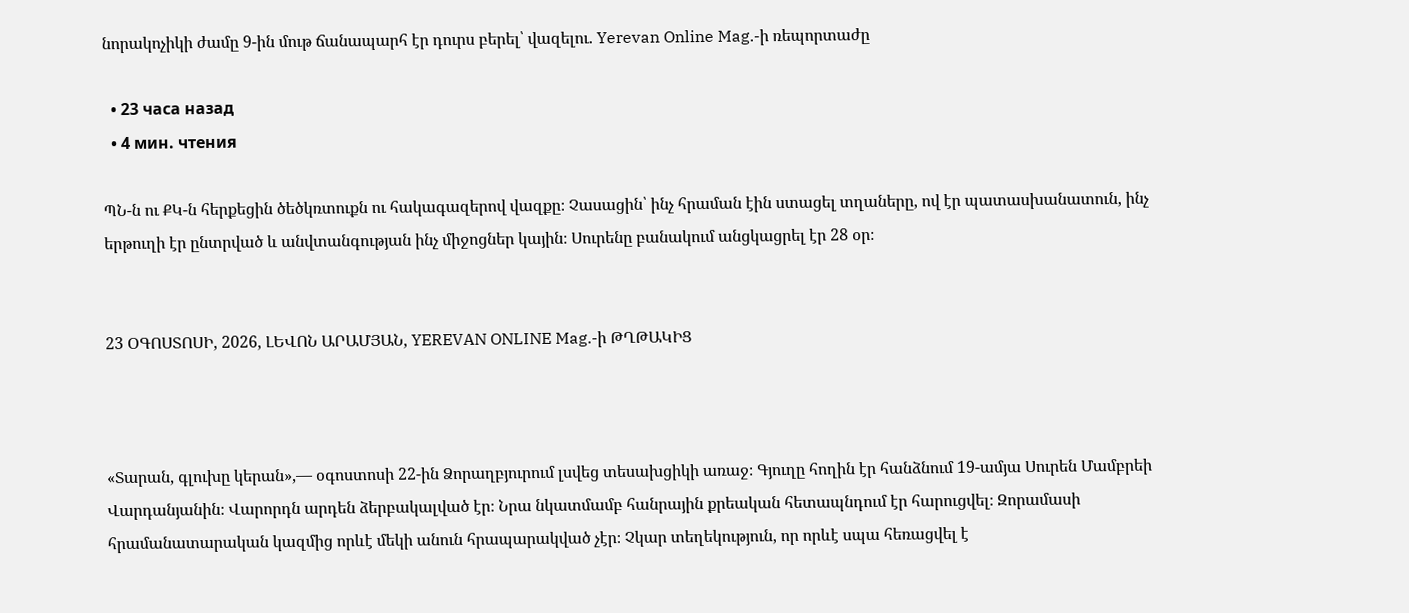նորակոչիկի ժամը 9-ին մութ ճանապարհ էր դուրս բերել՝ վազելու. Yerevan Online Mag.-ի ռեպորտաժը

  • 23 часа назад
  • 4 мин. чтения

ՊՆ-ն ու ՔԿ-ն հերքեցին ծեծկռտուքն ու հակագազերով վազքը։ Չասացին՝ ինչ հրաման էին ստացել տղաները, ով էր պատասխանատուն, ինչ երթուղի էր ընտրված և անվտանգության ինչ միջոցներ կային։ Սուրենը բանակում անցկացրել էր 28 օր։


23 ՕԳՈՍՏՈՍԻ, 2026, ԼԵՎՈՆ ԱՐԱՄՅԱՆ, YEREVAN ONLINE Mag.-ի ԹՂԹԱԿԻՑ



«Տարան, գլուխը կերան»,— օգոստոսի 22-ին Ձորաղբյուրում լսվեց տեսախցիկի առաջ։ Գյուղը հողին էր հանձնում 19-ամյա Սուրեն Մամբրեի Վարդանյանին։ Վարորդն արդեն ձերբակալված էր։ Նրա նկատմամբ հանրային քրեական հետապնդում էր հարուցվել։ Զորամասի հրամանատարական կազմից որևէ մեկի անուն հրապարակված չէր։ Չկար տեղեկություն, որ որևէ սպա հեռացվել է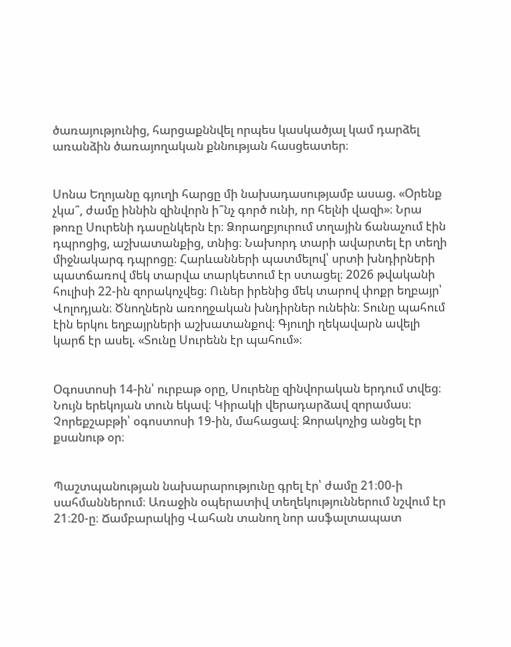ծառայությունից, հարցաքննվել որպես կասկածյալ կամ դարձել առանձին ծառայողական քննության հասցեատեր։


Սոնա Եղոյանը գյուղի հարցը մի նախադասությամբ ասաց. «Օրենք չկա՞, ժամը իննին զինվորն ի՞նչ գործ ունի, որ հելնի վազի»։ Նրա թոռը Սուրենի դասընկերն էր։ Ձորաղբյուրում տղային ճանաչում էին դպրոցից, աշխատանքից, տնից։ Նախորդ տարի ավարտել էր տեղի միջնակարգ դպրոցը։ Հարևանների պատմելով՝ սրտի խնդիրների պատճառով մեկ տարվա տարկետում էր ստացել։ 2026 թվականի հուլիսի 22-ին զորակոչվեց։ Ուներ իրենից մեկ տարով փոքր եղբայր՝ Վոլոդյան։ Ծնողներն առողջական խնդիրներ ունեին։ Տունը պահում էին երկու եղբայրների աշխատանքով։ Գյուղի ղեկավարն ավելի կարճ էր ասել. «Տունը Սուրենն էր պահում»։


Օգոստոսի 14-ին՝ ուրբաթ օրը, Սուրենը զինվորական երդում տվեց։ Նույն երեկոյան տուն եկավ։ Կիրակի վերադարձավ զորամաս։ Չորեքշաբթի՝ օգոստոսի 19-ին, մահացավ։ Զորակոչից անցել էր քսանութ օր։


Պաշտպանության նախարարությունը գրել էր՝ ժամը 21։00-ի սահմաններում։ Առաջին օպերատիվ տեղեկություններում նշվում էր 21։20-ը։ Ճամբարակից Վահան տանող նոր ասֆալտապատ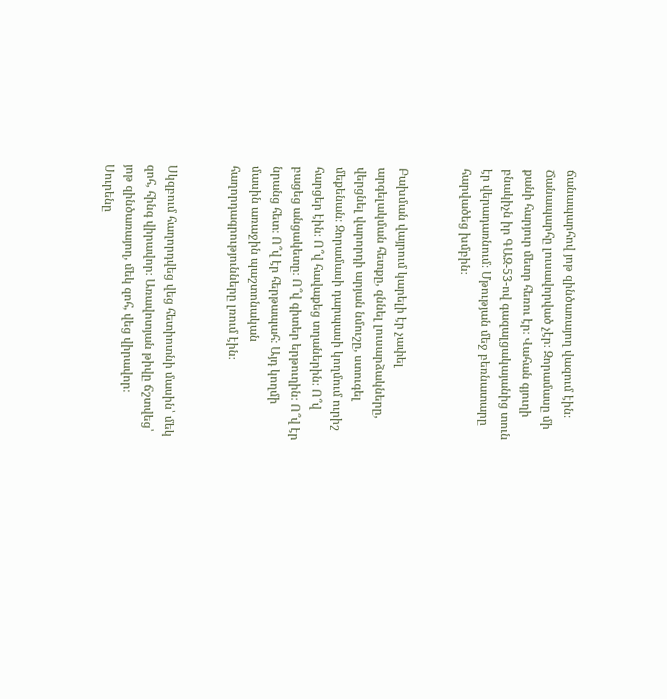ճանապարհով յոթ զինծառայող վազում էին։ Ճանապարհը լուսավորված չէր։ Զորամասը մի քանի հարյուր մետր հեռու էր։ Վահան գյուղի բնակիչն իր ԳԱԶ-53-ով գազալցակայանից տուն էր վերադառնում։ Մթության մեջ բեռնատարը հարվածեց խմբին։


Բախման վայրում կարելի էր չափել արգելակման հետքը, զննել լուսարձակները, վերցնել վարորդի արյան նմուշը, ստուգել մեքենան։ Զորամասի դարպասի կողմում ուրիշ հարցեր էին։ Ո՞վ հավաքեց տղաներին։ Ո՞վ բացեց անցակետը։ Ո՞վ գիտեր երթուղին։ Ո՞վ էր նրանց հետ։ Ո՞վ էր հերթապահ։ Այդ կողմի մասին առաջին պաշտոնական հաղորդագրությունները լռում էին։


Սկզբում հաղորդվեց վեց հետիոտնի մասին՝ մեկ զոհ, հինգ վիրավոր։ Առավոտյան թիվը ճշտվեց՝ յոթ զինծառայող, մեկ զոհ, վեց վիրավոր։ Սուրենը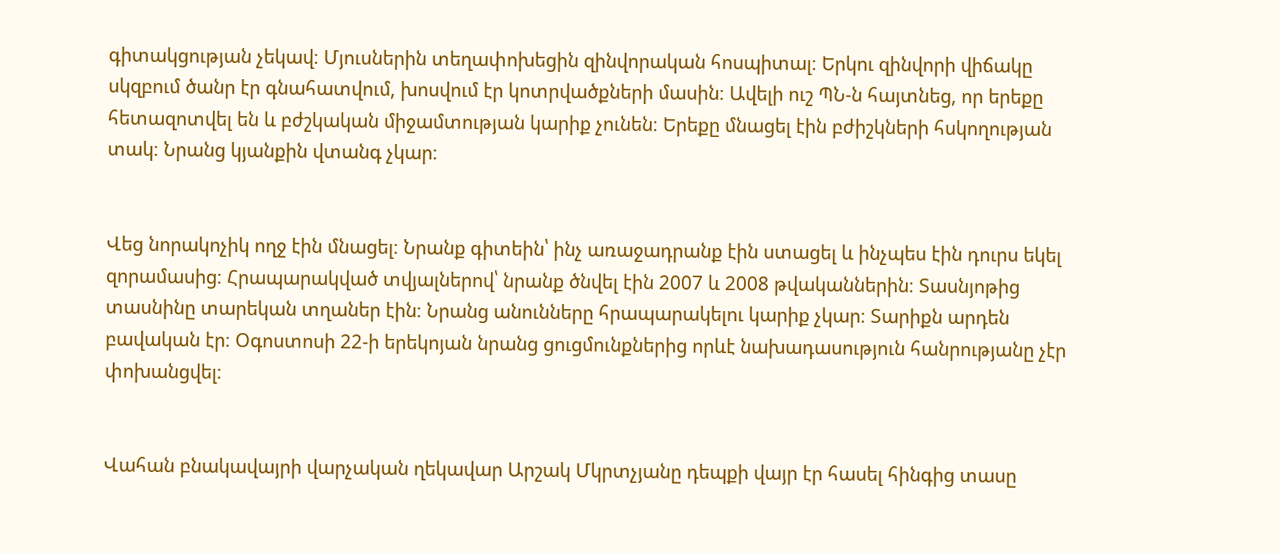գիտակցության չեկավ։ Մյուսներին տեղափոխեցին զինվորական հոսպիտալ։ Երկու զինվորի վիճակը սկզբում ծանր էր գնահատվում, խոսվում էր կոտրվածքների մասին։ Ավելի ուշ ՊՆ-ն հայտնեց, որ երեքը հետազոտվել են և բժշկական միջամտության կարիք չունեն։ Երեքը մնացել էին բժիշկների հսկողության տակ։ Նրանց կյանքին վտանգ չկար։


Վեց նորակոչիկ ողջ էին մնացել։ Նրանք գիտեին՝ ինչ առաջադրանք էին ստացել և ինչպես էին դուրս եկել զորամասից։ Հրապարակված տվյալներով՝ նրանք ծնվել էին 2007 և 2008 թվականներին։ Տասնյոթից տասնինը տարեկան տղաներ էին։ Նրանց անունները հրապարակելու կարիք չկար։ Տարիքն արդեն բավական էր։ Օգոստոսի 22-ի երեկոյան նրանց ցուցմունքներից որևէ նախադասություն հանրությանը չէր փոխանցվել։


Վահան բնակավայրի վարչական ղեկավար Արշակ Մկրտչյանը դեպքի վայր էր հասել հինգից տասը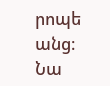րոպե անց։ Նա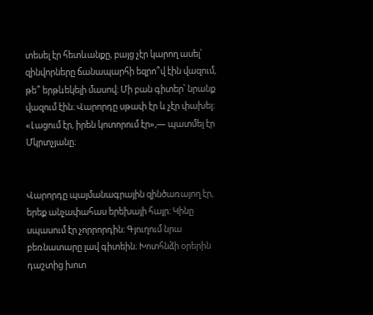տեսել էր հետևանքը, բայց չէր կարող ասել՝ զինվորները ճանապարհի եզրո՞վ էին վազում, թե՞ երթևեկելի մասով։ Մի բան գիտեր՝ նրանք վազում էին։ Վարորդը սթափ էր և չէր փախել։ «Լացում էր, իրեն կոտորում էր»,— պատմել էր Մկրտչյանը։


Վարորդը պայմանագրային զինծառայող էր, երեք անչափահաս երեխայի հայր։ Կինը սպասում էր չորրորդին։ Գյուղում նրա բեռնատարը լավ գիտեին։ Խոտհնձի օրերին դաշտից խոտ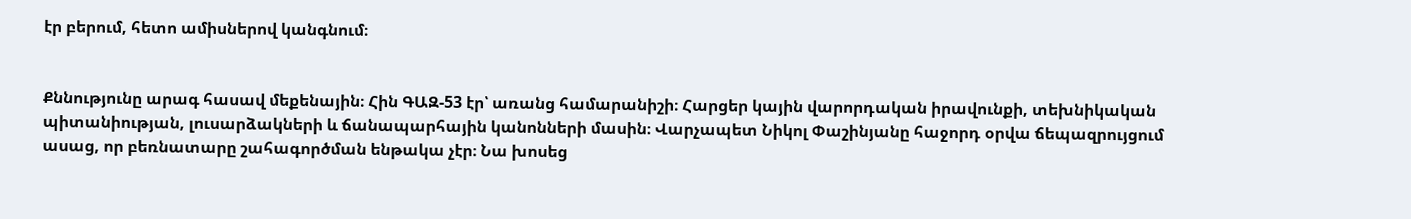էր բերում, հետո ամիսներով կանգնում։


Քննությունը արագ հասավ մեքենային։ Հին ԳԱԶ-53 էր՝ առանց համարանիշի։ Հարցեր կային վարորդական իրավունքի, տեխնիկական պիտանիության, լուսարձակների և ճանապարհային կանոնների մասին։ Վարչապետ Նիկոլ Փաշինյանը հաջորդ օրվա ճեպազրույցում ասաց, որ բեռնատարը շահագործման ենթակա չէր։ Նա խոսեց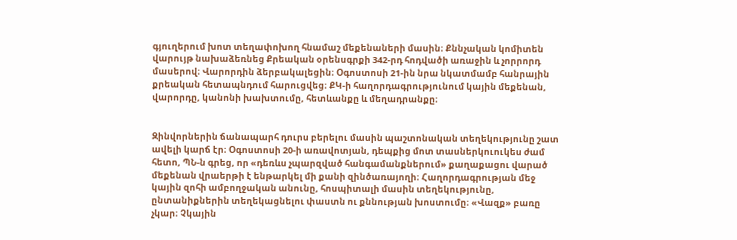գյուղերում խոտ տեղափոխող հնամաշ մեքենաների մասին։ Քննչական կոմիտեն վարույթ նախաձեռնեց Քրեական օրենսգրքի 342-րդ հոդվածի առաջին և չորրորդ մասերով։ Վարորդին ձերբակալեցին։ Օգոստոսի 21-ին նրա նկատմամբ հանրային քրեական հետապնդում հարուցվեց։ ՔԿ-ի հաղորդագրությունում կային մեքենան, վարորդը, կանոնի խախտումը, հետևանքը և մեղադրանքը։


Զինվորներին ճանապարհ դուրս բերելու մասին պաշտոնական տեղեկությունը շատ ավելի կարճ էր։ Օգոստոսի 20-ի առավոտյան, դեպքից մոտ տասներկուուկես ժամ հետո, ՊՆ-ն գրեց, որ «դեռևս չպարզված հանգամանքներում» քաղաքացու վարած մեքենան վրաերթի է ենթարկել մի քանի զինծառայողի։ Հաղորդագրության մեջ կային զոհի ամբողջական անունը, հոսպիտալի մասին տեղեկությունը, ընտանիքներին տեղեկացնելու փաստն ու քննության խոստումը։ «Վազք» բառը չկար։ Չկային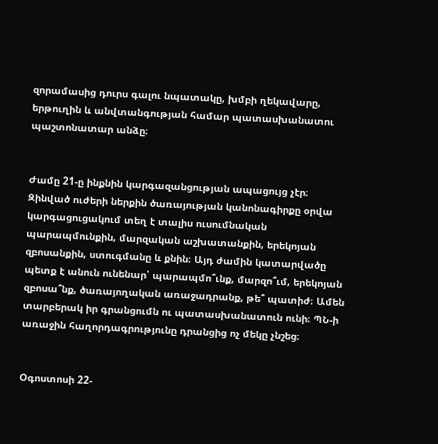զորամասից դուրս գալու նպատակը, խմբի ղեկավարը, երթուղին և անվտանգության համար պատասխանատու պաշտոնատար անձը։


Ժամը 21-ը ինքնին կարգազանցության ապացույց չէր։ Զինված ուժերի ներքին ծառայության կանոնագիրքը օրվա կարգացուցակում տեղ է տալիս ուսումնական պարապմունքին, մարզական աշխատանքին, երեկոյան զբոսանքին, ստուգմանը և քնին։ Այդ ժամին կատարվածը պետք է անուն ունենար՝ պարապմո՞ւնք, մարզո՞ւմ, երեկոյան զբոսա՞նք, ծառայողական առաջադրանք, թե՞ պատիժ։ Ամեն տարբերակ իր գրանցումն ու պատասխանատուն ունի։ ՊՆ-ի առաջին հաղորդագրությունը դրանցից ոչ մեկը չնշեց։


Օգոստոսի 22-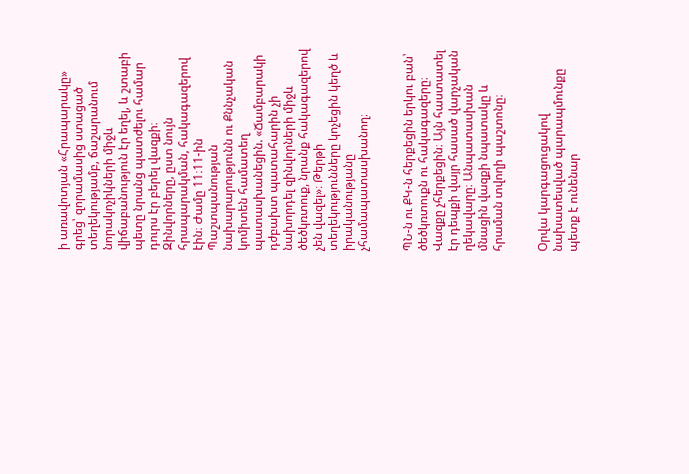ի առավոտյան «Հրապարակը» գրեց՝ զորամասից ստացած տեղեկությամբ, ճաշարանում նորակոչիկների միջև վիճաբանություն էր եղել, և շտաբի պետը նրանց պատժելու համար դուրս էր բերել վազքի։ Զինվորները, ըստ նույն հրապարակման, հակագազերով էին։ Ժամը 11։11-ին Պաշտպանության նախարարությունն ու Քննչական կոմիտեն համատեղ պատասխանեցին. «Ճամբարակի դժբախտ պատահարին չի նախորդել զինվորների միջև ծեծկռտուք, նրանք հակագազերով չեն վազել»։ Թերթի տեղեկությունները կոչեցին կեղծ և իրականությանը չհամապատասխանող։


ՊՆ-ն ու ՔԿ-ն հերքեցին երկու բան՝ ծեծկռտուքն ու հակագազերը։ Վազքը չհերքեցին։ Այն հաստատել էր դեպքի վայր հասած վարչական ղեկավարը։ Անպատասխան մնացին վազքի նպատակը և հրաման տվողի պաշտոնը։


Օրվա կարգացուցակով նախատեսված պարապմունքը պետք է ունենար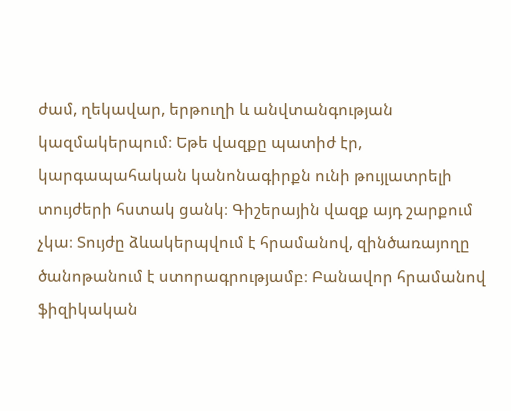ժամ, ղեկավար, երթուղի և անվտանգության կազմակերպում։ Եթե վազքը պատիժ էր, կարգապահական կանոնագիրքն ունի թույլատրելի տույժերի հստակ ցանկ։ Գիշերային վազք այդ շարքում չկա։ Տույժը ձևակերպվում է հրամանով, զինծառայողը ծանոթանում է ստորագրությամբ։ Բանավոր հրամանով ֆիզիկական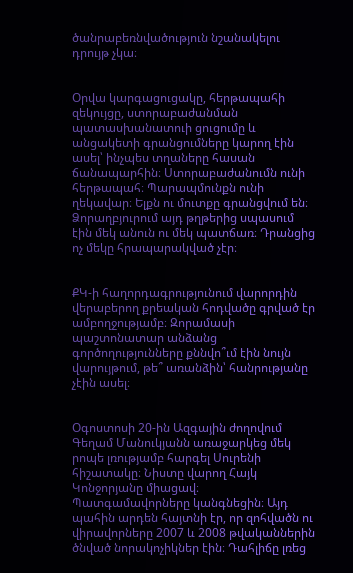ծանրաբեռնվածություն նշանակելու դրույթ չկա։


Օրվա կարգացուցակը, հերթապահի զեկույցը, ստորաբաժանման պատասխանատուի ցուցումը և անցակետի գրանցումները կարող էին ասել՝ ինչպես տղաները հասան ճանապարհին։ Ստորաբաժանումն ունի հերթապահ։ Պարապմունքն ունի ղեկավար։ Ելքն ու մուտքը գրանցվում են։ Ձորաղբյուրում այդ թղթերից սպասում էին մեկ անուն ու մեկ պատճառ։ Դրանցից ոչ մեկը հրապարակված չէր։


ՔԿ-ի հաղորդագրությունում վարորդին վերաբերող քրեական հոդվածը գրված էր ամբողջությամբ։ Զորամասի պաշտոնատար անձանց գործողությունները քննվո՞ւմ էին նույն վարույթում, թե՞ առանձին՝ հանրությանը չէին ասել։


Օգոստոսի 20-ին Ազգային ժողովում Գեղամ Մանուկյանն առաջարկեց մեկ րոպե լռությամբ հարգել Սուրենի հիշատակը։ Նիստը վարող Հայկ Կոնջորյանը միացավ։ Պատգամավորները կանգնեցին։ Այդ պահին արդեն հայտնի էր, որ զոհվածն ու վիրավորները 2007 և 2008 թվականներին ծնված նորակոչիկներ էին։ Դահլիճը լռեց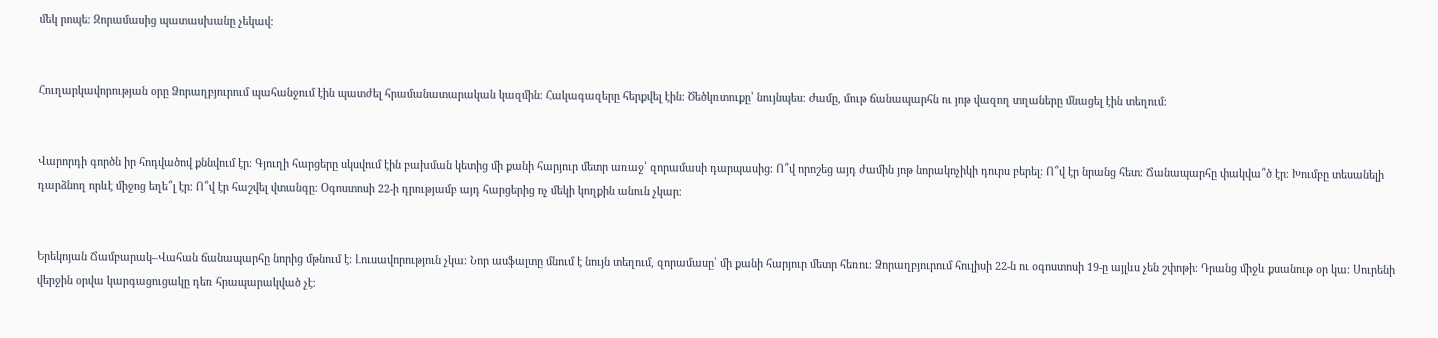մեկ րոպե։ Զորամասից պատասխանը չեկավ։


Հուղարկավորության օրը Ձորաղբյուրում պահանջում էին պատժել հրամանատարական կազմին։ Հակագազերը հերքվել էին։ Ծեծկռտուքը՝ նույնպես։ Ժամը, մութ ճանապարհն ու յոթ վազող տղաները մնացել էին տեղում։


Վարորդի գործն իր հոդվածով քննվում էր։ Գյուղի հարցերը սկսվում էին բախման կետից մի քանի հարյուր մետր առաջ՝ զորամասի դարպասից։ Ո՞վ որոշեց այդ ժամին յոթ նորակոչիկի դուրս բերել։ Ո՞վ էր նրանց հետ։ Ճանապարհը փակվա՞ծ էր։ Խումբը տեսանելի դարձնող որևէ միջոց եղե՞լ էր։ Ո՞վ էր հաշվել վտանգը։ Օգոստոսի 22-ի դրությամբ այդ հարցերից ոչ մեկի կողքին անուն չկար։


Երեկոյան Ճամբարակ–Վահան ճանապարհը նորից մթնում է։ Լուսավորություն չկա։ Նոր ասֆալտը մնում է նույն տեղում, զորամասը՝ մի քանի հարյուր մետր հեռու։ Ձորաղբյուրում հուլիսի 22-ն ու օգոստոսի 19-ը այլևս չեն շփոթի։ Դրանց միջև քսանութ օր կա։ Սուրենի վերջին օրվա կարգացուցակը դեռ հրապարակված չէ։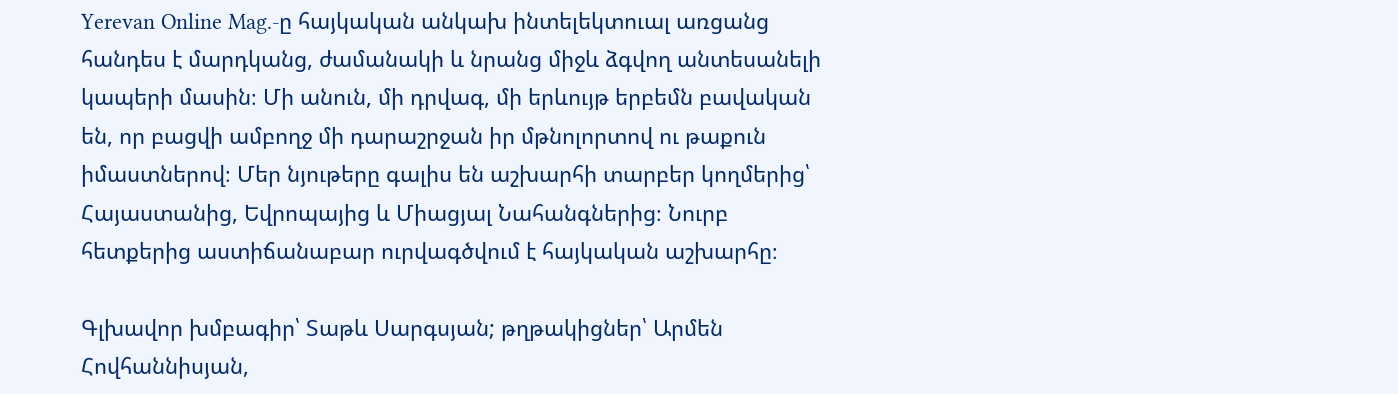Yerevan Online Mag.-ը հայկական անկախ ինտելեկտուալ առցանց հանդես է մարդկանց, ժամանակի և նրանց միջև ձգվող անտեսանելի կապերի մասին։ Մի անուն, մի դրվագ, մի երևույթ երբեմն բավական են, որ բացվի ամբողջ մի դարաշրջան իր մթնոլորտով ու թաքուն իմաստներով։ Մեր նյութերը գալիս են աշխարհի տարբեր կողմերից՝ Հայաստանից, Եվրոպայից և Միացյալ Նահանգներից։ Նուրբ հետքերից աստիճանաբար ուրվագծվում է հայկական աշխարհը։

Գլխավոր խմբագիր՝ Տաթև Սարգսյան; թղթակիցներ՝ Արմեն Հովհաննիսյան,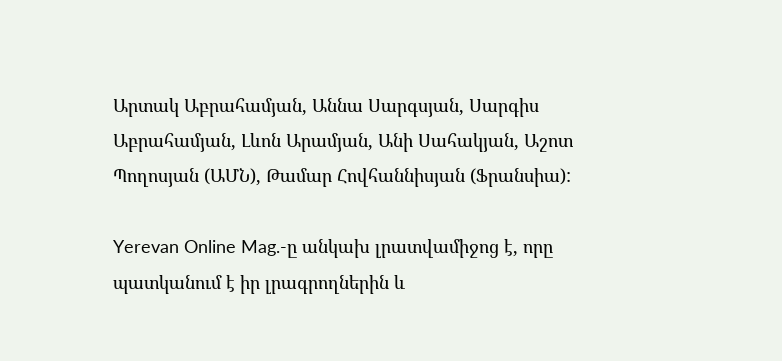Արտակ Աբրահամյան, Աննա Սարգսյան, Սարգիս Աբրահամյան, Լևոն Արամյան, Անի Սահակյան, Աշոտ Պողոսյան (ԱՄՆ), Թամար Հովհաննիսյան (Ֆրանսիա):

Yerevan Online Mag.-ը անկախ լրատվամիջոց է, որը պատկանում է իր լրագրողներին և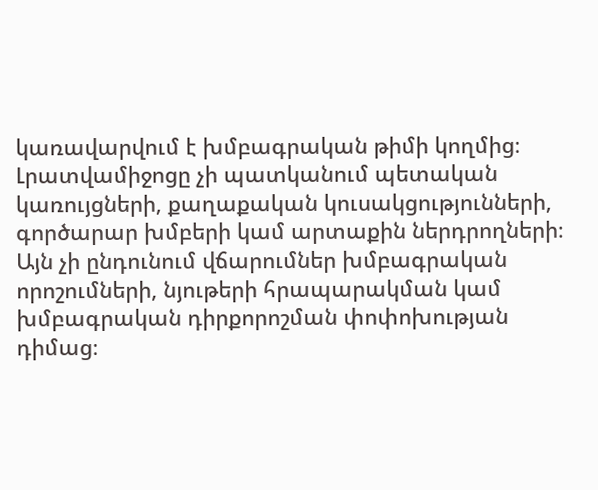կառավարվում է խմբագրական թիմի կողմից։ Լրատվամիջոցը չի պատկանում պետական կառույցների, քաղաքական կուսակցությունների, գործարար խմբերի կամ արտաքին ներդրողների։ Այն չի ընդունում վճարումներ խմբագրական որոշումների, նյութերի հրապարակման կամ խմբագրական դիրքորոշման փոփոխության դիմաց։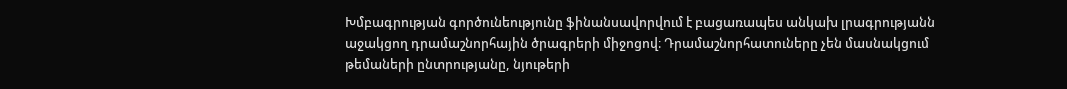Խմբագրության գործունեությունը ֆինանսավորվում է բացառապես անկախ լրագրությանն աջակցող դրամաշնորհային ծրագրերի միջոցով։ Դրամաշնորհատուները չեն մասնակցում թեմաների ընտրությանը, նյութերի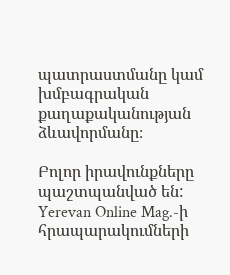պատրաստմանը կամ խմբագրական քաղաքականության ձևավորմանը։

Բոլոր իրավունքները պաշտպանված են: Yerevan Online Mag.-ի հրապարակումների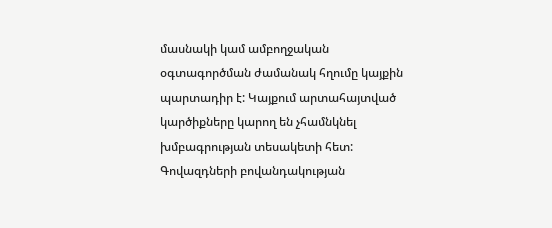մասնակի կամ ամբողջական օգտագործման ժամանակ հղումը կայքին պարտադիր է: Կայքում արտահայտված կարծիքները կարող են չհամնկնել խմբագրության տեսակետի հետ: Գովազդների բովանդակության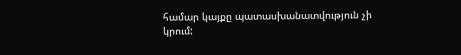համար կայքը պատասխանատվություն չի կրում: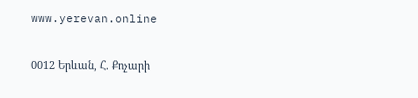www.yerevan.online

0012 Երևան, Հ. Քոչարի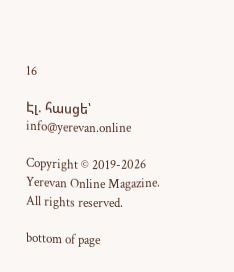16

Էլ. հասցե՝ info@yerevan.online

Copyright © 2019-2026 Yerevan Online Magazine. All rights reserved.

bottom of page